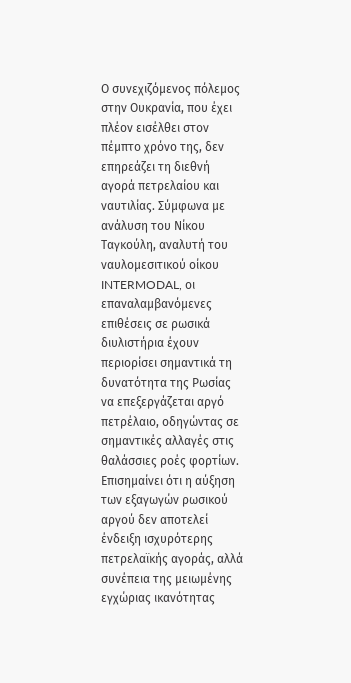Ο συνεχιζόμενος πόλεμος στην Ουκρανία, που έχει πλέον εισέλθει στον πέμπτο χρόνο της, δεν επηρεάζει τη διεθνή αγορά πετρελαίου και ναυτιλίας. Σύμφωνα με ανάλυση του Νίκου Ταγκούλη, αναλυτή του ναυλομεσιτικού οίκου INTERMODAL, οι επαναλαμβανόμενες επιθέσεις σε ρωσικά διυλιστήρια έχουν περιορίσει σημαντικά τη δυνατότητα της Ρωσίας να επεξεργάζεται αργό πετρέλαιο, οδηγώντας σε σημαντικές αλλαγές στις θαλάσσιες ροές φορτίων.
Επισημαίνει ότι η αύξηση των εξαγωγών ρωσικού αργού δεν αποτελεί ένδειξη ισχυρότερης πετρελαϊκής αγοράς, αλλά συνέπεια της μειωμένης εγχώριας ικανότητας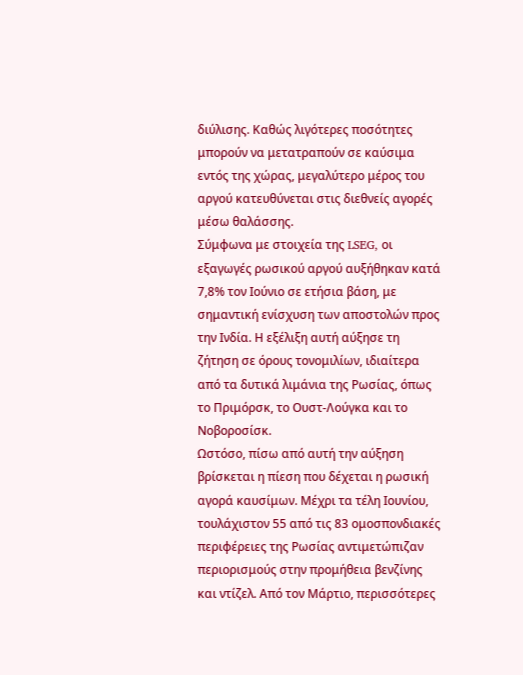διύλισης. Καθώς λιγότερες ποσότητες μπορούν να μετατραπούν σε καύσιμα εντός της χώρας, μεγαλύτερο μέρος του αργού κατευθύνεται στις διεθνείς αγορές μέσω θαλάσσης.
Σύμφωνα με στοιχεία της LSEG, οι εξαγωγές ρωσικού αργού αυξήθηκαν κατά 7,8% τον Ιούνιο σε ετήσια βάση, με σημαντική ενίσχυση των αποστολών προς την Ινδία. Η εξέλιξη αυτή αύξησε τη ζήτηση σε όρους τονομιλίων, ιδιαίτερα από τα δυτικά λιμάνια της Ρωσίας, όπως το Πριμόρσκ, το Ουστ-Λούγκα και το Νοβοροσίσκ.
Ωστόσο, πίσω από αυτή την αύξηση βρίσκεται η πίεση που δέχεται η ρωσική αγορά καυσίμων. Μέχρι τα τέλη Ιουνίου, τουλάχιστον 55 από τις 83 ομοσπονδιακές περιφέρειες της Ρωσίας αντιμετώπιζαν περιορισμούς στην προμήθεια βενζίνης και ντίζελ. Από τον Μάρτιο, περισσότερες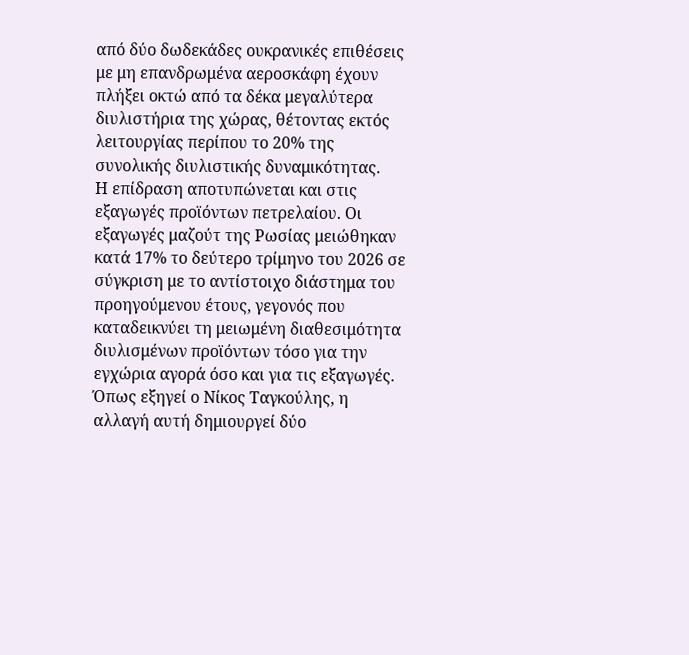από δύο δωδεκάδες ουκρανικές επιθέσεις με μη επανδρωμένα αεροσκάφη έχουν πλήξει οκτώ από τα δέκα μεγαλύτερα διυλιστήρια της χώρας, θέτοντας εκτός λειτουργίας περίπου το 20% της συνολικής διυλιστικής δυναμικότητας.
Η επίδραση αποτυπώνεται και στις εξαγωγές προϊόντων πετρελαίου. Οι εξαγωγές μαζούτ της Ρωσίας μειώθηκαν κατά 17% το δεύτερο τρίμηνο του 2026 σε σύγκριση με το αντίστοιχο διάστημα του προηγούμενου έτους, γεγονός που καταδεικνύει τη μειωμένη διαθεσιμότητα διυλισμένων προϊόντων τόσο για την εγχώρια αγορά όσο και για τις εξαγωγές.
Όπως εξηγεί ο Νίκος Ταγκούλης, η αλλαγή αυτή δημιουργεί δύο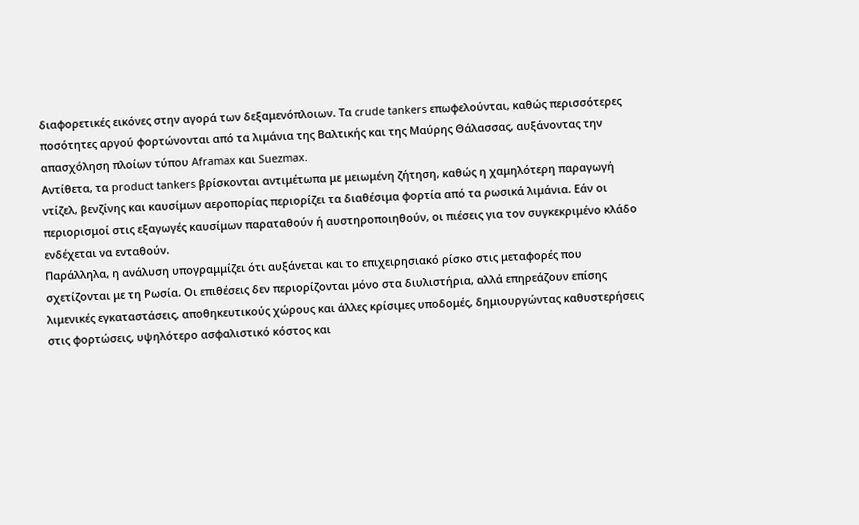διαφορετικές εικόνες στην αγορά των δεξαμενόπλοιων. Τα crude tankers επωφελούνται, καθώς περισσότερες ποσότητες αργού φορτώνονται από τα λιμάνια της Βαλτικής και της Μαύρης Θάλασσας, αυξάνοντας την απασχόληση πλοίων τύπου Aframax και Suezmax.
Αντίθετα, τα product tankers βρίσκονται αντιμέτωπα με μειωμένη ζήτηση, καθώς η χαμηλότερη παραγωγή ντίζελ, βενζίνης και καυσίμων αεροπορίας περιορίζει τα διαθέσιμα φορτία από τα ρωσικά λιμάνια. Εάν οι περιορισμοί στις εξαγωγές καυσίμων παραταθούν ή αυστηροποιηθούν, οι πιέσεις για τον συγκεκριμένο κλάδο ενδέχεται να ενταθούν.
Παράλληλα, η ανάλυση υπογραμμίζει ότι αυξάνεται και το επιχειρησιακό ρίσκο στις μεταφορές που σχετίζονται με τη Ρωσία. Οι επιθέσεις δεν περιορίζονται μόνο στα διυλιστήρια, αλλά επηρεάζουν επίσης λιμενικές εγκαταστάσεις, αποθηκευτικούς χώρους και άλλες κρίσιμες υποδομές, δημιουργώντας καθυστερήσεις στις φορτώσεις, υψηλότερο ασφαλιστικό κόστος και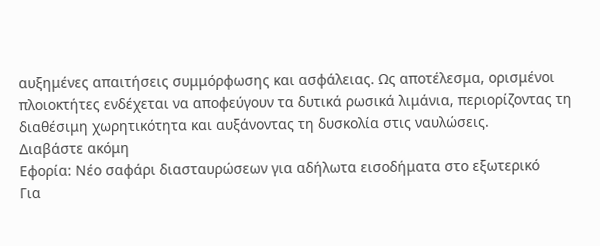αυξημένες απαιτήσεις συμμόρφωσης και ασφάλειας. Ως αποτέλεσμα, ορισμένοι πλοιοκτήτες ενδέχεται να αποφεύγουν τα δυτικά ρωσικά λιμάνια, περιορίζοντας τη διαθέσιμη χωρητικότητα και αυξάνοντας τη δυσκολία στις ναυλώσεις.
Διαβάστε ακόμη
Εφορία: Νέο σαφάρι διασταυρώσεων για αδήλωτα εισοδήματα στο εξωτερικό
Για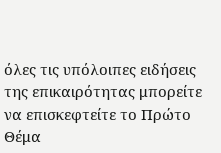όλες τις υπόλοιπες ειδήσεις της επικαιρότητας μπορείτε να επισκεφτείτε το Πρώτο Θέμα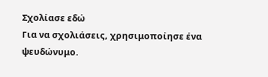Σχολίασε εδώ
Για να σχολιάσεις, χρησιμοποίησε ένα ψευδώνυμο.